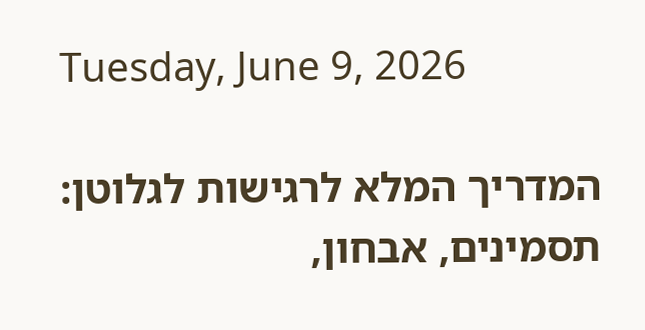Tuesday, June 9, 2026

המדריך המלא לרגישות לגלוטן: תסמינים, אבחון,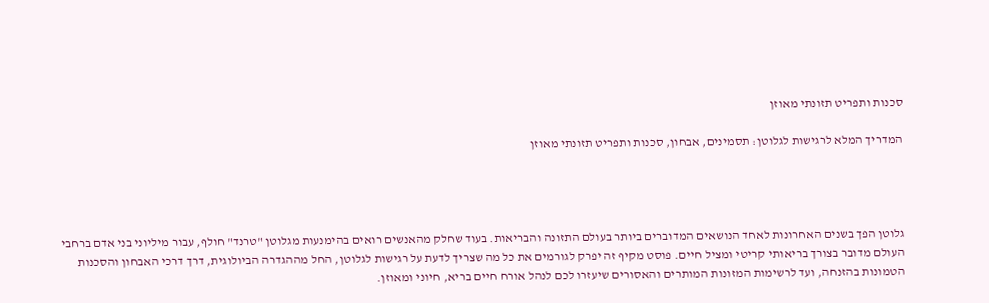סכנות ותפריט תזונתי מאוזן

המדריך המלא לרגישות לגלוטן: תסמינים, אבחון, סכנות ותפריט תזונתי מאוזן




גלוטן הפך בשנים האחרונות לאחד הנושאים המדוברים ביותר בעולם התזונה והבריאות. בעוד שחלק מהאנשים רואים בהימנעות מגלוטן "טרנד" חולף, עבור מיליוני בני אדם ברחבי העולם מדובר בצורך בריאותי קריטי ומציל חיים. פוסט מקיף זה יפרק לגורמים את כל מה שצריך לדעת על רגישות לגלוטן, החל מההגדרה הביולוגית, דרך דרכי האבחון והסכנות הטמונות בהזנחה, ועד לרשימות המזונות המותרים והאסורים שיעזרו לכם לנהל אורח חיים בריא, חיוני ומאוזן.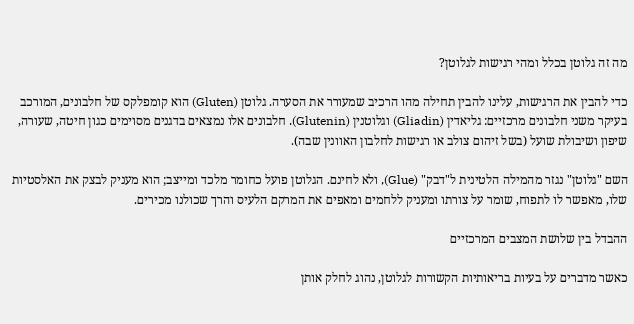מה זה גלוטן בכלל ומהי רגישות לגלוטן?

כדי להבין את הרגישות, עלינו להבין תחילה מהו הרכיב שמעורר את הסערה. גלוטן (Gluten) הוא קומפלקס של חלבונים, המורכב בעיקר משני חלבונים מרכזיים: גליאדין (Gliadin) וגלוטנין (Glutenin). חלבונים אלו נמצאים בדגנים מסוימים כגון חיטה, שעורה, שיפון ושיבולת שועל (בשל זיהום צולב או רגישות לחלבון האוונין שבה).

השם "גלוטן" נגזר מהמילה הלטינית ל"דבק" (Glue), ולא לחינם. הגלוטן פועל כחומר מלכד ומייצב; הוא מעניק לבצק את האלסטיות שלו, מאפשר לו לתפוח, שומר על צורתו ומעניק ללחמים ומאפים את המרקם הלעיס והרך שכולנו מכירים.

ההבדל בין שלושת המצבים המרכזיים

כאשר מדברים על בעיות בריאותיות הקשורות לגלוטן, נהוג לחלק אותן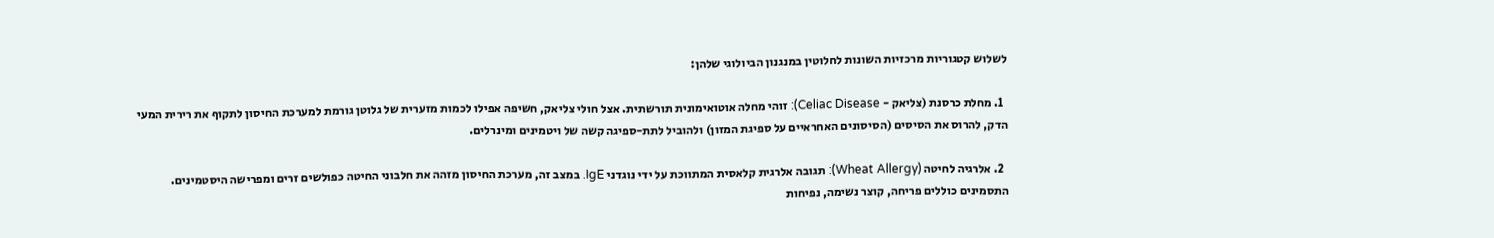לשלוש קטגוריות מרכזיות השונות לחלוטין במנגנון הביולוגי שלהן:

  1. מחלת כרסנת (צליאק - Celiac Disease): זוהי מחלה אוטואימונית תורשתית. אצל חולי צליאק, חשיפה אפילו לכמות מזערית של גלוטן גורמת למערכת החיסון לתקוף את רירית המעי הדק, להרוס את הסיסים (הסיסונים האחראיים על ספיגת המזון) ולהוביל לתת-ספיגה קשה של ויטמינים ומינרלים.

  2. אלרגיה לחיטה (Wheat Allergy): תגובה אלרגית קלאסית המתווכת על ידי נוגדני IgE. במצב זה, מערכת החיסון מזהה את חלבוני החיטה כפולשים זרים ומפרישה היסטמינים. התסמינים כוללים פריחה, קוצר נשימה, נפיחות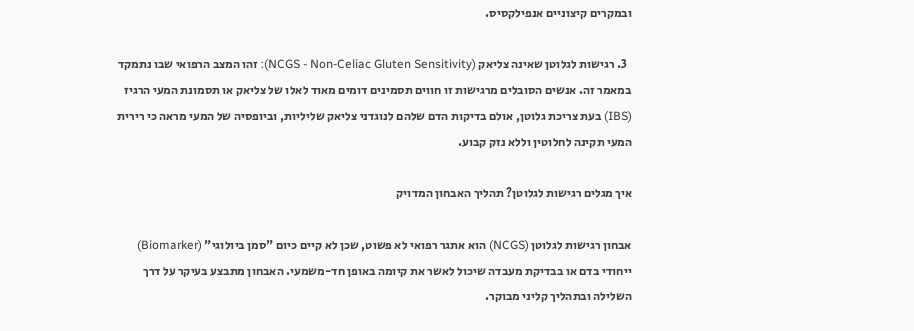ובמקרים קיצוניים אנפילקסיס.

  3. רגישות לגלוטן שאינה צליאק (NCGS - Non-Celiac Gluten Sensitivity): זהו המצב הרפואי שבו נתמקד במאמר זה. אנשים הסובלים מרגישות זו חווים תסמינים דומים מאוד לאלו של צליאק או תסמונת המעי הרגיז (IBS) בעת צריכת גלוטן, אולם בדיקות הדם שלהם לנוגדני צליאק שליליות, וביופסיה של המעי מראה כי רירית המעי תקינה לחלוטין וללא נזק קבוע.

איך מגלים רגישות לגלוטן? תהליך האבחון המדויק

אבחון רגישות לגלוטן (NCGS) הוא אתגר רפואי לא פשוט, שכן לא קיים כיום "סמן ביולוגי" (Biomarker) ייחודי בדם או בבדיקת מעבדה שיכול לאשר את קיומה באופן חד-משמעי. האבחון מתבצע בעיקר על דרך השלילה ובתהליך קליני מבוקר.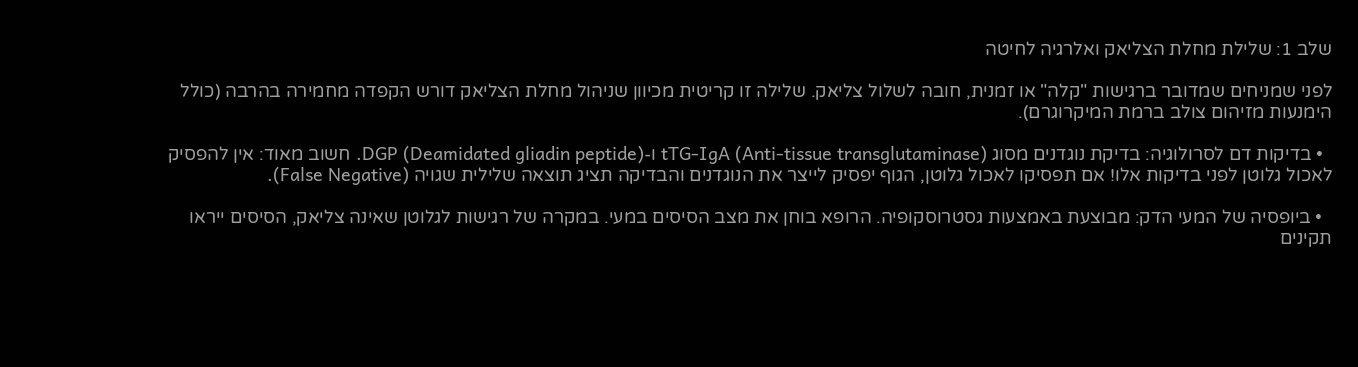שלב 1: שלילת מחלת הצליאק ואלרגיה לחיטה

לפני שמניחים שמדובר ברגישות "קלה" או זמנית, חובה לשלול צליאק. שלילה זו קריטית מכיוון שניהול מחלת הצליאק דורש הקפדה מחמירה בהרבה (כולל הימנעות מזיהום צולב ברמת המיקרוגרם).

  • בדיקות דם לסרולוגיה: בדיקת נוגדנים מסוג tTG-IgA (Anti-tissue transglutaminase) ו-DGP (Deamidated gliadin peptide). חשוב מאוד: אין להפסיק לאכול גלוטן לפני בדיקות אלו! אם תפסיקו לאכול גלוטן, הגוף יפסיק לייצר את הנוגדנים והבדיקה תציג תוצאה שלילית שגויה (False Negative).

  • ביופסיה של המעי הדק: מבוצעת באמצעות גסטרוסקופיה. הרופא בוחן את מצב הסיסים במעי. במקרה של רגישות לגלוטן שאינה צליאק, הסיסים ייראו תקינים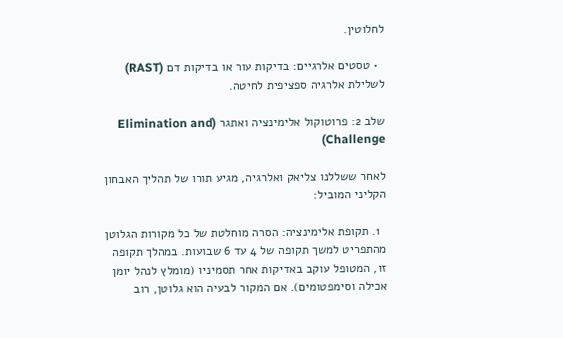לחלוטין.

  • טסטים אלרגיים: בדיקות עור או בדיקות דם (RAST) לשלילת אלרגיה ספציפית לחיטה.

שלב 2: פרוטוקול אלימינציה ואתגר (Elimination and Challenge)

לאחר ששללנו צליאק ואלרגיה, מגיע תורו של תהליך האבחון הקליני המוביל:

  1. תקופת אלימינציה: הסרה מוחלטת של כל מקורות הגלוטן מהתפריט למשך תקופה של 4 עד 6 שבועות. במהלך תקופה זו, המטופל עוקב באדיקות אחר תסמיניו (מומלץ לנהל יומן אכילה וסימפטומים). אם המקור לבעיה הוא גלוטן, רוב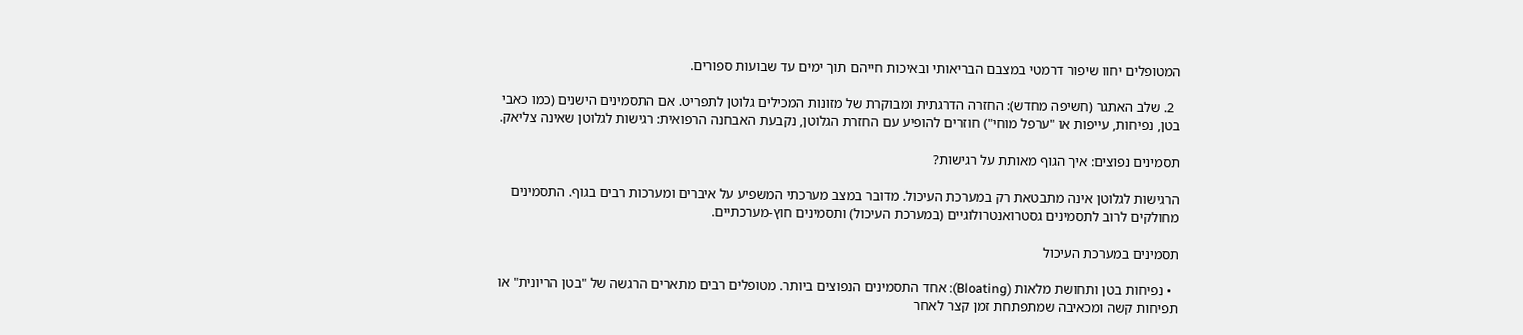המטופלים יחוו שיפור דרמטי במצבם הבריאותי ובאיכות חייהם תוך ימים עד שבועות ספורים.

  2. שלב האתגר (חשיפה מחדש): החזרה הדרגתית ומבוקרת של מזונות המכילים גלוטן לתפריט. אם התסמינים הישנים (כמו כאבי בטן, נפיחות, עייפות או "ערפל מוחי") חוזרים להופיע עם החזרת הגלוטן, נקבעת האבחנה הרפואית: רגישות לגלוטן שאינה צליאק.

תסמינים נפוצים: איך הגוף מאותת על רגישות?

הרגישות לגלוטן אינה מתבטאת רק במערכת העיכול. מדובר במצב מערכתי המשפיע על איברים ומערכות רבים בגוף. התסמינים מחולקים לרוב לתסמינים גסטרואנטרולוגיים (במערכת העיכול) ותסמינים חוץ-מערכתיים.

תסמינים במערכת העיכול

  • נפיחות בטן ותחושת מלאות (Bloating): אחד התסמינים הנפוצים ביותר. מטופלים רבים מתארים הרגשה של "בטן הריונית" או תפיחות קשה ומכאיבה שמתפתחת זמן קצר לאחר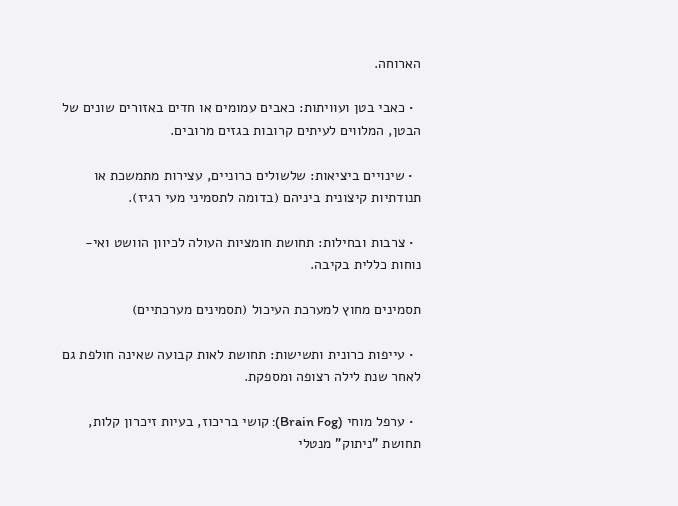הארוחה.

  • כאבי בטן ועוויתות: כאבים עמומים או חדים באזורים שונים של הבטן, המלווים לעיתים קרובות בגזים מרובים.

  • שינויים ביציאות: שלשולים כרוניים, עצירות מתמשכת או תנודתיות קיצונית ביניהם (בדומה לתסמיני מעי רגיז).

  • צרבות ובחילות: תחושת חומציות העולה לכיוון הוושט ואי-נוחות כללית בקיבה.

תסמינים מחוץ למערכת העיכול (תסמינים מערכתיים)

  • עייפות כרונית ותשישות: תחושת לאות קבועה שאינה חולפת גם לאחר שנת לילה רצופה ומספקת.

  • ערפל מוחי (Brain Fog): קושי בריכוז, בעיות זיכרון קלות, תחושת "ניתוק" מנטלי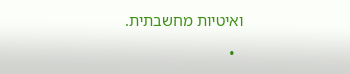ואיטיות מחשבתית.

  •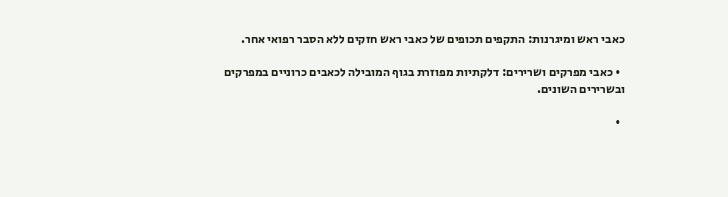כאבי ראש ומיגרנות: התקפים תכופים של כאבי ראש חזקים ללא הסבר רפואי אחר.

  • כאבי מפרקים ושרירים: דלקתיות מפוזרת בגוף המובילה לכאבים כרוניים במפרקים ובשרירים השונים.

  •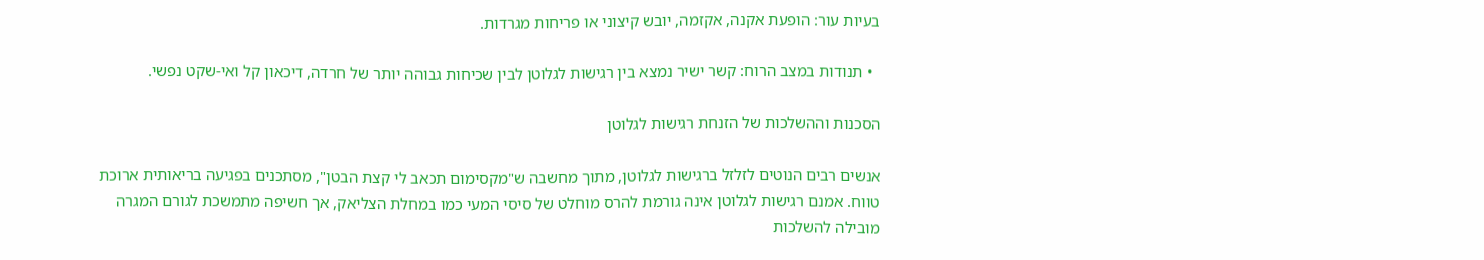בעיות עור: הופעת אקנה, אקזמה, יובש קיצוני או פריחות מגרדות.

  • תנודות במצב הרוח: קשר ישיר נמצא בין רגישות לגלוטן לבין שכיחות גבוהה יותר של חרדה, דיכאון קל ואי-שקט נפשי.

הסכנות וההשלכות של הזנחת רגישות לגלוטן

אנשים רבים הנוטים לזלזל ברגישות לגלוטן, מתוך מחשבה ש"מקסימום תכאב לי קצת הבטן", מסתכנים בפגיעה בריאותית ארוכת טווח. אמנם רגישות לגלוטן אינה גורמת להרס מוחלט של סיסי המעי כמו במחלת הצליאק, אך חשיפה מתמשכת לגורם המגרה מובילה להשלכות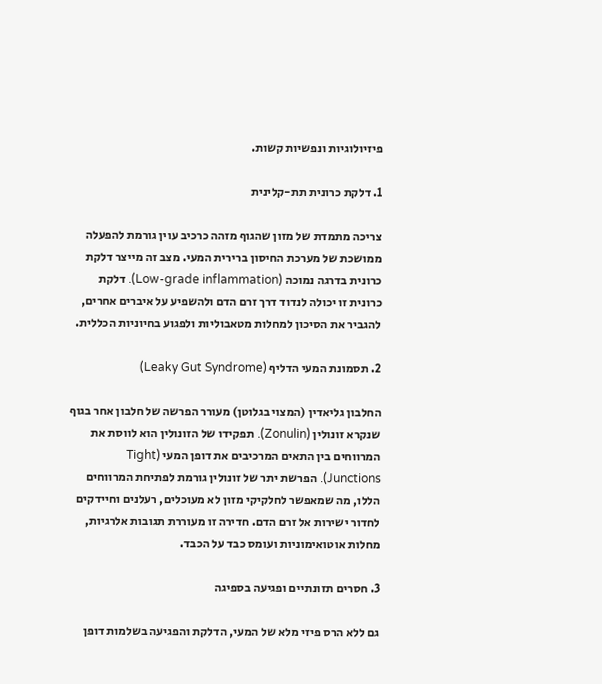פיזיולוגיות ונפשיות קשות.

1. דלקת כרונית תת-קלינית

צריכה מתמדת של מזון שהגוף מזהה כרכיב עוין גורמת להפעלה ממושכת של מערכת החיסון ברירית המעי. מצב זה מייצר דלקת כרונית בדרגה נמוכה (Low-grade inflammation). דלקת כרונית זו יכולה לנדוד דרך זרם הדם ולהשפיע על איברים אחרים, להגביר את הסיכון למחלות מטאבוליות ולפגוע בחיוניות הכללית.

2. תסמונת המעי הדליף (Leaky Gut Syndrome)

החלבון גליאדין (המצוי בגלוטן) מעורר הפרשה של חלבון אחר בגוף שנקרא זונולין (Zonulin). תפקידו של הזונולין הוא לווסת את המרווחים בין התאים המרכיבים את דופן המעי (Tight Junctions). הפרשת יתר של זונולין גורמת לפתיחת המרווחים הללו, מה שמאפשר לחלקיקי מזון לא מעוכלים, רעלנים וחיידקים לחדור ישירות אל זרם הדם. חדירה זו מעוררת תגובות אלרגיות, מחלות אוטואימוניות ועומס כבד על הכבד.

3. חסרים תזונתיים ופגיעה בספיגה

גם ללא הרס פיזי מלא של המעי, הדלקת והפגיעה בשלמות דופן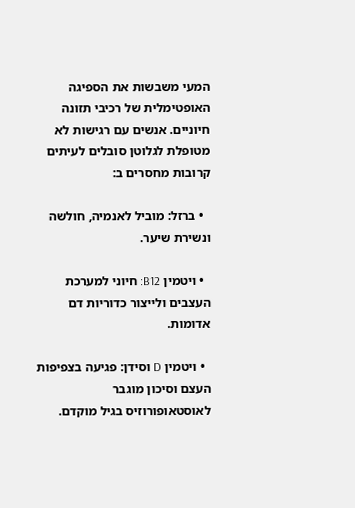המעי משבשות את הספיגה האופטימלית של רכיבי תזונה חיוניים. אנשים עם רגישות לא מטופלת לגלוטן סובלים לעיתים קרובות מחסרים ב:

  • ברזל: מוביל לאנמיה, חולשה ונשירת שיער.

  • ויטמין B12: חיוני למערכת העצבים ולייצור כדוריות דם אדומות.

  • ויטמין D וסידן: פגיעה בצפיפות העצם וסיכון מוגבר לאוסטאופורוזיס בגיל מוקדם.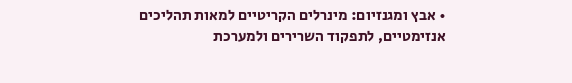• אבץ ומגנזיום: מינרלים הקריטיים למאות תהליכים אנזימטיים, לתפקוד השרירים ולמערכת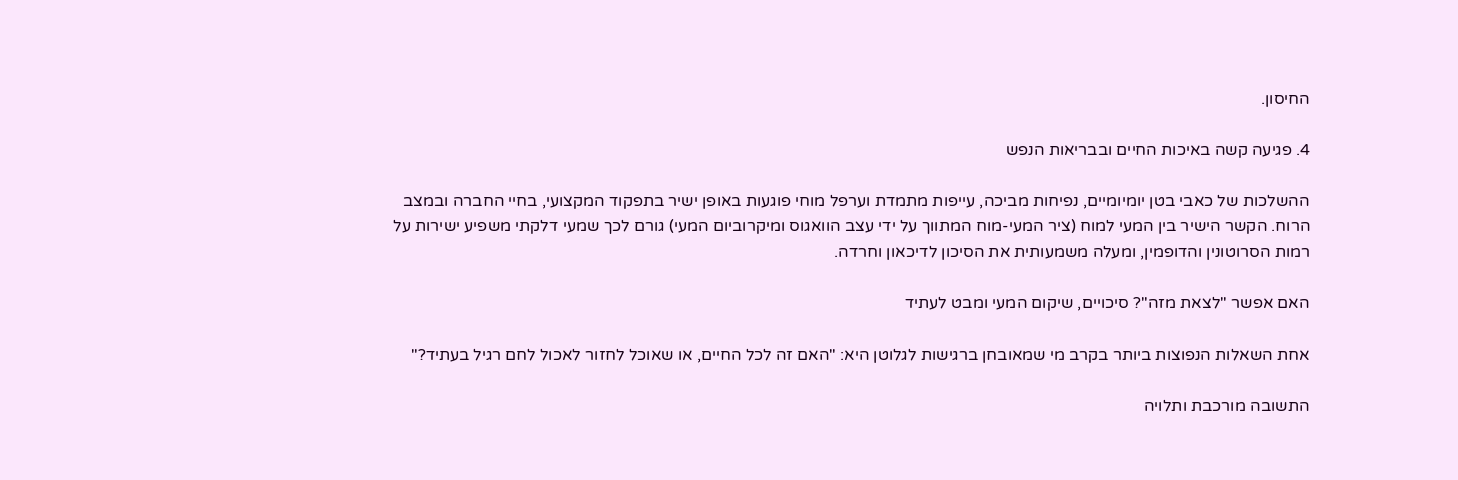החיסון.

4. פגיעה קשה באיכות החיים ובבריאות הנפש

ההשלכות של כאבי בטן יומיומיים, נפיחות מביכה, עייפות מתמדת וערפל מוחי פוגעות באופן ישיר בתפקוד המקצועי, בחיי החברה ובמצב הרוח. הקשר הישיר בין המעי למוח (ציר המעי-מוח המתווך על ידי עצב הוואגוס ומיקרוביום המעי) גורם לכך שמעי דלקתי משפיע ישירות על רמות הסרוטונין והדופמין, ומעלה משמעותית את הסיכון לדיכאון וחרדה.

האם אפשר "לצאת מזה"? סיכויים, שיקום המעי ומבט לעתיד

אחת השאלות הנפוצות ביותר בקרב מי שמאובחן ברגישות לגלוטן היא: "האם זה לכל החיים, או שאוכל לחזור לאכול לחם רגיל בעתיד?"

התשובה מורכבת ותלויה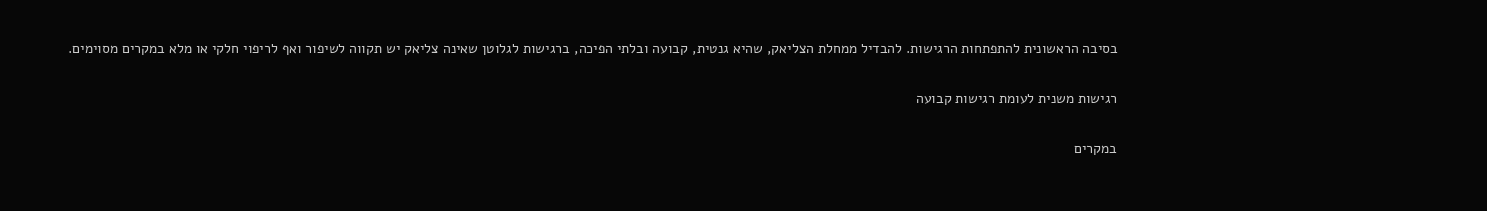בסיבה הראשונית להתפתחות הרגישות. להבדיל ממחלת הצליאק, שהיא גנטית, קבועה ובלתי הפיכה, ברגישות לגלוטן שאינה צליאק יש תקווה לשיפור ואף לריפוי חלקי או מלא במקרים מסוימים.

רגישות משנית לעומת רגישות קבועה

במקרים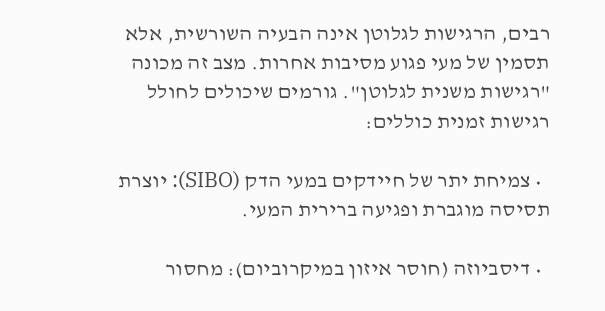רבים, הרגישות לגלוטן אינה הבעיה השורשית, אלא תסמין של מעי פגוע מסיבות אחרות. מצב זה מכונה "רגישות משנית לגלוטן". גורמים שיכולים לחולל רגישות זמנית כוללים:

  • צמיחת יתר של חיידקים במעי הדק (SIBO): יוצרת תסיסה מוגברת ופגיעה ברירית המעי.

  • דיסביוזה (חוסר איזון במיקרוביום): מחסור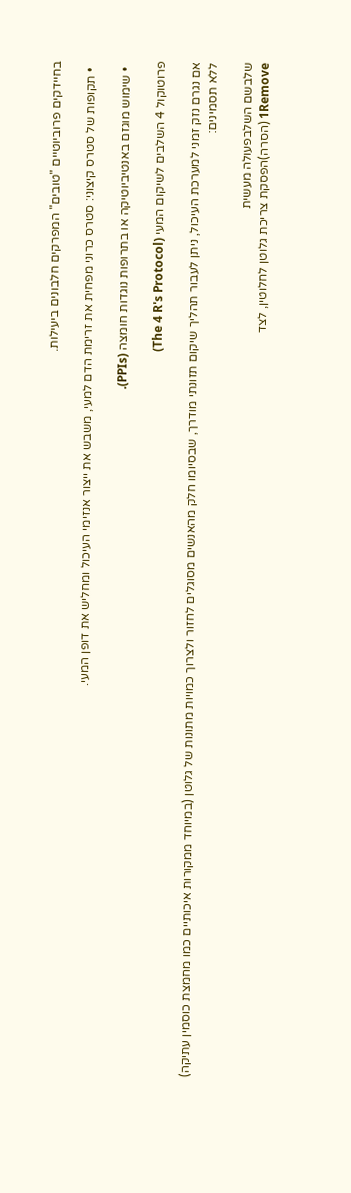בחיידקים פרוביוטיים "טובים" המפרקים חלבונים ביעילות.

  • תקופות של סטרס קיצוני: סטרס כרוני מפחית את זרימת הדם למעי, משבש את ייצור אנזימי העיכול ומחליש את דופן המעי.

  • שימוש מוגזם באנטיביוטיקה או בתרופות נוגדות חומצה (PPIs).

פרוטוקול 4 השלבים לשיקום המעי (The 4 R's Protocol)

אם נגרם נזק זמני למערכת העיכול, ניתן לעבור תהליך שיקום תזונתי מודרך, שבסיומו חלק מהאנשים מסוגלים לחזור ולצרוך כמויות מתונות של גלוטן (במיוחד ממקורות איכותיים כמו מחמצת כוסמין עתיקה) ללא תסמינים:

שלבשם השלבפעולה מעשית
1Remove (הסרה)הפסקת צריכת גלוטן לחלוטין, לצד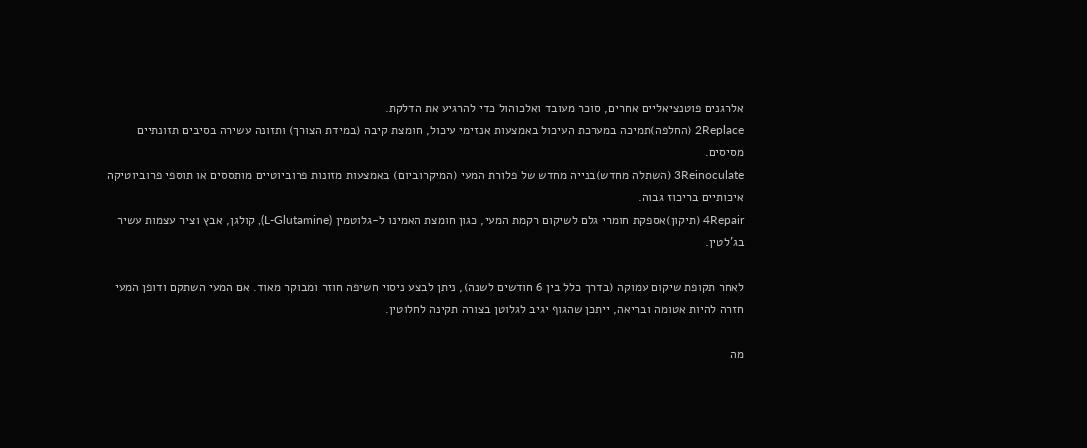אלרגנים פוטנציאליים אחרים, סוכר מעובד ואלכוהול כדי להרגיע את הדלקת.
2Replace (החלפה)תמיכה במערכת העיכול באמצעות אנזימי עיכול, חומצת קיבה (במידת הצורך) ותזונה עשירה בסיבים תזונתיים מסיסים.
3Reinoculate (השתלה מחדש)בנייה מחדש של פלורת המעי (המיקרוביום) באמצעות מזונות פרוביוטיים מותססים או תוספי פרוביוטיקה איכותיים בריכוז גבוה.
4Repair (תיקון)אספקת חומרי גלם לשיקום רקמת המעי, כגון חומצת האמינו ל-גלוטמין (L-Glutamine), קולגן, אבץ וציר עצמות עשיר בג'לטין.

לאחר תקופת שיקום עמוקה (בדרך כלל בין 6 חודשים לשנה), ניתן לבצע ניסוי חשיפה חוזר ומבוקר מאוד. אם המעי השתקם ודופן המעי חזרה להיות אטומה ובריאה, ייתכן שהגוף יגיב לגלוטן בצורה תקינה לחלוטין.

מה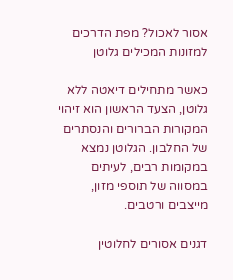אסור לאכול? מפת הדרכים למזונות המכילים גלוטן

כאשר מתחילים דיאטה ללא גלוטן, הצעד הראשון הוא זיהוי המקורות הברורים והנסתרים של החלבון. הגלוטן נמצא במקומות רבים, לעיתים במסווה של תוספי מזון, מייצבים ורטבים.

דגנים אסורים לחלוטין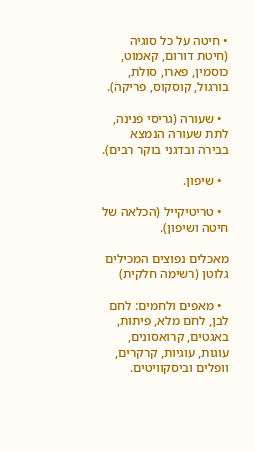• חיטה על כל סוגיה (חיטת דורום, קאמוט, כוסמין, פארו, סולת, בורגול, קוסקוס, פריקה).

  • שעורה (גריסי פנינה, לתת שעורה הנמצא בבירה ובדגני בוקר רבים).

  • שיפון.

  • טריטיקייל (הכלאה של חיטה ושיפון).

מאכלים נפוצים המכילים גלוטן (רשימה חלקית)

  • מאפים ולחמים: לחם לבן, לחם מלא, פיתות, באגטים, קרואסונים, עוגות, עוגיות, קרקרים, וופלים וביסקוויטים.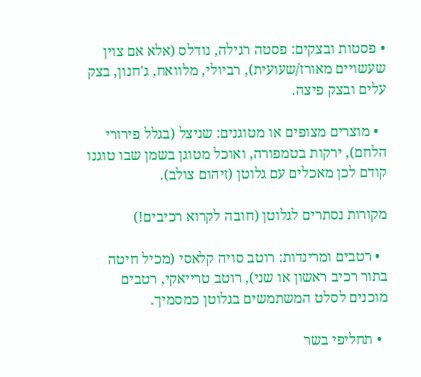• פסטות ובצקים: פסטה רגילה, נודלס (אלא אם צוין שעשויים מאורז/שעועית), רביולי, מלוואח, ג'חנון, בצק עלים ובצק פיצה.

  • מוצרים מצופים או מטוגנים: שניצל (בגלל פירורי הלחם), ירקות בטמפורה, ואוכל מטוגן בשמן שבו טוגנו קודם לכן מאכלים עם גלוטן (זיהום צולב).

מקורות נסתרים לגלוטן (חובה לקרוא רכיבים!)

  • רטבים ומרינדות: רוטב סויה קלאסי (מכיל חיטה בתור רכיב ראשון או שני), רוטב טרייאקי, רטבים מוכנים לסלט המשתמשים בגלוטן כמסמיך.

  • תחליפי בשר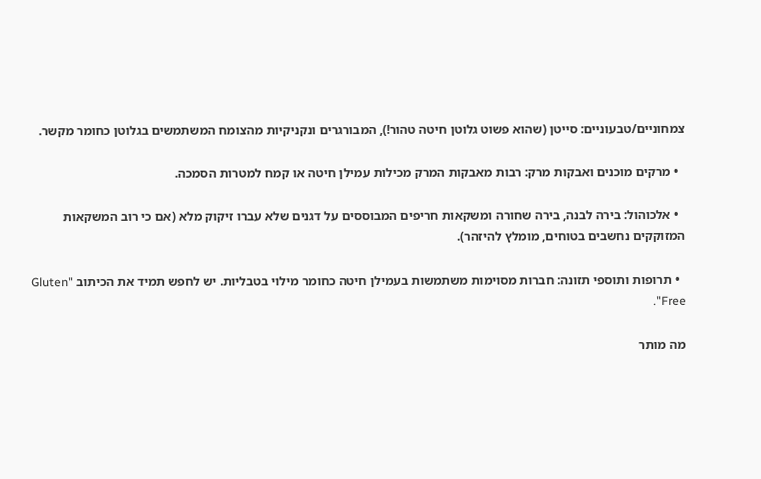צמחוניים/טבעוניים: סייטן (שהוא פשוט גלוטן חיטה טהור!), המבורגרים ונקניקיות מהצומח המשתמשים בגלוטן כחומר מקשר.

  • מרקים מוכנים ואבקות מרק: רבות מאבקות המרק מכילות עמילן חיטה או קמח למטרות הסמכה.

  • אלכוהול: בירה לבנה, בירה שחורה ומשקאות חריפים המבוססים על דגנים שלא עברו זיקוק מלא (אם כי רוב המשקאות המזוקקים נחשבים בטוחים, מומלץ להיזהר).

  • תרופות ותוספי תזונה: חברות מסוימות משתמשות בעמילן חיטה כחומר מילוי בטבליות. יש לחפש תמיד את הכיתוב "Gluten Free".

מה מותר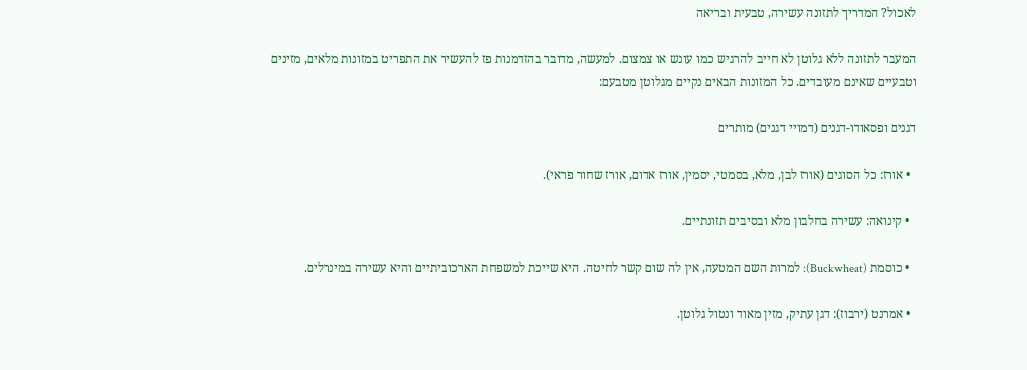לאכול? המדריך לתזונה עשירה, טבעית ובריאה

המעבר לתזונה ללא גלוטן לא חייב להרגיש כמו עונש או צמצום. למעשה, מדובר בהזדמנות פז להעשיר את התפריט במזונות מלאים, מזינים וטבעיים שאינם מעובדים. כל המזונות הבאים נקיים מגלוטן מטבעם:

דגנים ופסאודו-דגנים (דמויי דגנים) מותרים

  • אורז: כל הסוגים (אורז לבן, מלא, בסמטי, יסמין, אורז אדום, אורז שחור פראי).

  • קינואה: עשירה בחלבון מלא ובסיבים תזונתיים.

  • כוסמת (Buckwheat): למרות השם המטעה, אין לה שום קשר לחיטה. היא שייכת למשפחת הארכוביתיים והיא עשירה במינרלים.

  • אמרנט (ירבוז): דגן עתיק, מזין מאוד ונטול גלוטן.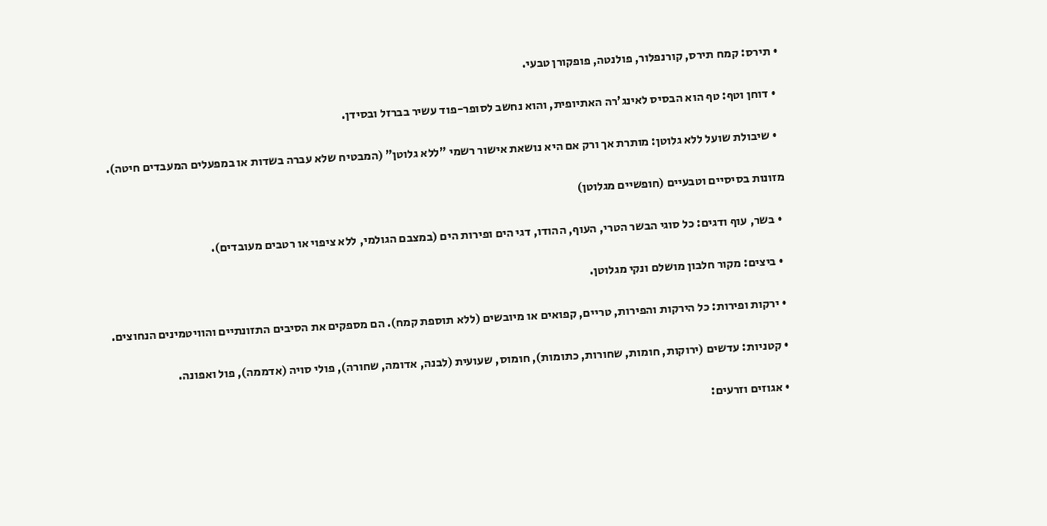• תירס: קמח תירס, קורנפלור, פולנטה, פופקורן טבעי.

  • דוחן וטף: טף הוא הבסיס לאינג'רה האתיופית, והוא נחשב לסופר-פוד עשיר בברזל ובסידן.

  • שיבולת שועל ללא גלוטן: מותרת אך ורק אם היא נושאת אישור רשמי "ללא גלוטן" (המבטיח שלא עברה בשדות או במפעלים המעבדים חיטה).

מזונות בסיסיים וטבעיים (חופשיים מגלוטן)

  • בשר, עוף ודגים: כל סוגי הבשר הטרי, העוף, ההודו, דגי הים ופירות הים (במצבם הגולמי, ללא ציפוי או רטבים מעובדים).

  • ביצים: מקור חלבון מושלם ונקי מגלוטן.

  • ירקות ופירות: כל הירקות והפירות, טריים, קפואים או מיובשים (ללא תוספת קמח). הם מספקים את הסיבים התזונתיים והוויטמינים הנחוצים.

  • קטניות: עדשים (ירוקות, חומות, שחורות, כתומות), חומוס, שעועית (לבנה, אדומה, שחורה), פולי סויה (אדממה), פול ואפונה.

  • אגוזים וזרעים: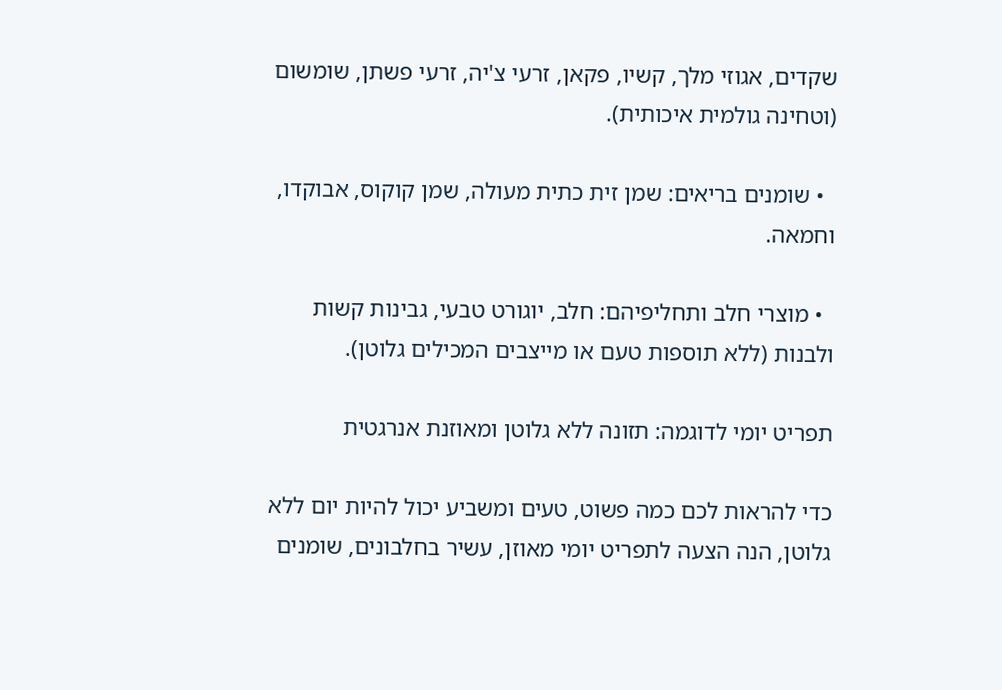שקדים, אגוזי מלך, קשיו, פקאן, זרעי צ'יה, זרעי פשתן, שומשום (וטחינה גולמית איכותית).

  • שומנים בריאים: שמן זית כתית מעולה, שמן קוקוס, אבוקדו, וחמאה.

  • מוצרי חלב ותחליפיהם: חלב, יוגורט טבעי, גבינות קשות ולבנות (ללא תוספות טעם או מייצבים המכילים גלוטן).

תפריט יומי לדוגמה: תזונה ללא גלוטן ומאוזנת אנרגטית

כדי להראות לכם כמה פשוט, טעים ומשביע יכול להיות יום ללא גלוטן, הנה הצעה לתפריט יומי מאוזן, עשיר בחלבונים, שומנים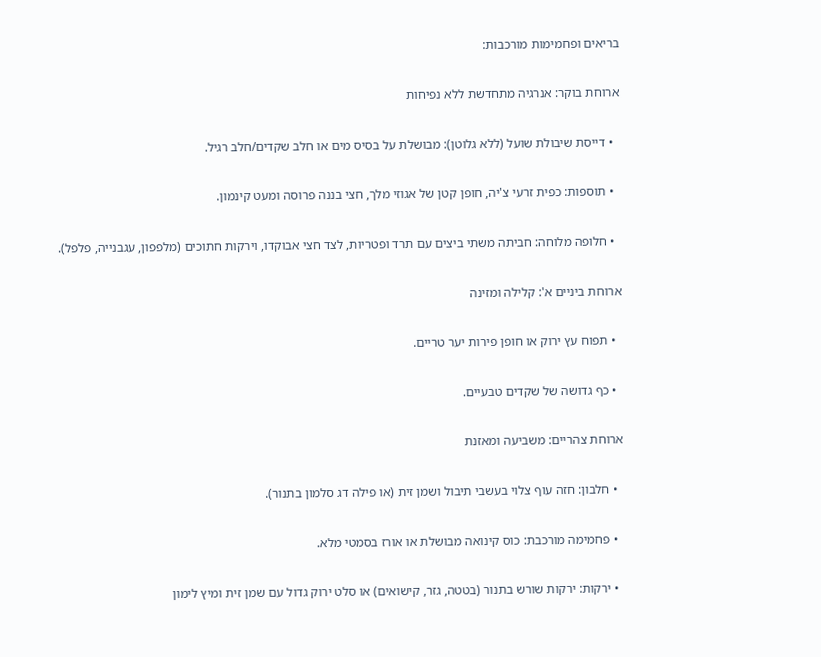בריאים ופחמימות מורכבות:

ארוחת בוקר: אנרגיה מתחדשת ללא נפיחות

  • דייסת שיבולת שועל (ללא גלוטן): מבושלת על בסיס מים או חלב שקדים/חלב רגיל.

  • תוספות: כפית זרעי צ'יה, חופן קטן של אגוזי מלך, חצי בננה פרוסה ומעט קינמון.

  • חלופה מלוחה: חביתה משתי ביצים עם תרד ופטריות, לצד חצי אבוקדו, וירקות חתוכים (מלפפון, עגבנייה, פלפל).

ארוחת ביניים א': קלילה ומזינה

  • תפוח עץ ירוק או חופן פירות יער טריים.

  • כף גדושה של שקדים טבעיים.

ארוחת צהריים: משביעה ומאזנת

  • חלבון: חזה עוף צלוי בעשבי תיבול ושמן זית (או פילה דג סלמון בתנור).

  • פחמימה מורכבת: כוס קינואה מבושלת או אורז בסמטי מלא.

  • ירקות: ירקות שורש בתנור (בטטה, גזר, קישואים) או סלט ירוק גדול עם שמן זית ומיץ לימון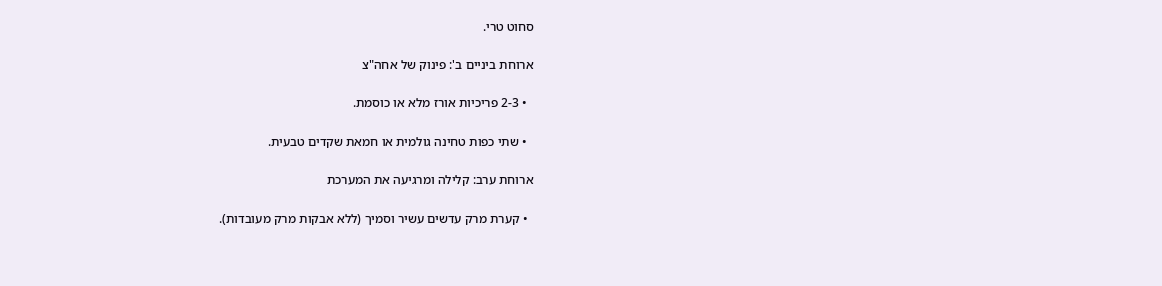סחוט טרי.

ארוחת ביניים ב': פינוק של אחה"צ

  • 2-3 פריכיות אורז מלא או כוסמת.

  • שתי כפות טחינה גולמית או חמאת שקדים טבעית.

ארוחת ערב: קלילה ומרגיעה את המערכת

  • קערת מרק עדשים עשיר וסמיך (ללא אבקות מרק מעובדות).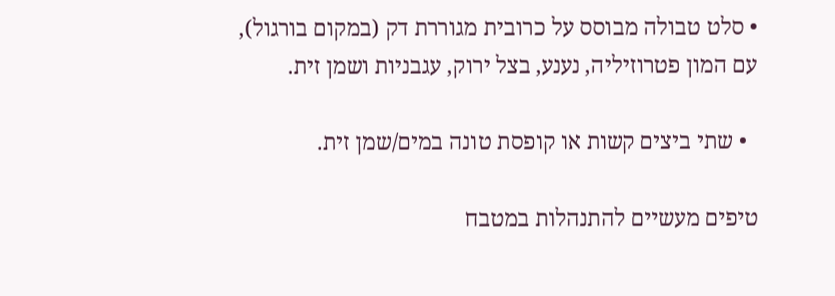• סלט טבולה מבוסס על כרובית מגוררת דק (במקום בורגול), עם המון פטרוזיליה, נענע, בצל ירוק, עגבניות ושמן זית.

  • שתי ביצים קשות או קופסת טונה במים/שמן זית.

טיפים מעשיים להתנהלות במטבח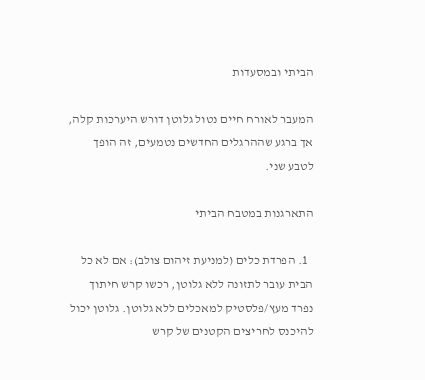הביתי ובמסעדות

המעבר לאורח חיים נטול גלוטן דורש היערכות קלה, אך ברגע שההרגלים החדשים נטמעים, זה הופך לטבע שני.

התארגנות במטבח הביתי

  1. הפרדת כלים (למניעת זיהום צולב): אם לא כל הבית עובר לתזונה ללא גלוטן, רכשו קרש חיתוך נפרד מעץ/פלסטיק למאכלים ללא גלוטן. גלוטן יכול להיכנס לחריצים הקטנים של קרש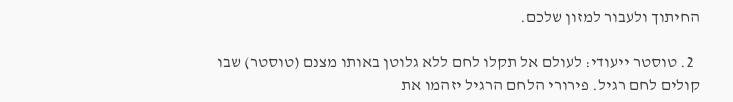החיתוך ולעבור למזון שלכם.

  2. טוסטר ייעודי: לעולם אל תקלו לחם ללא גלוטן באותו מצנם (טוסטר) שבו קולים לחם רגיל. פירורי הלחם הרגיל יזהמו את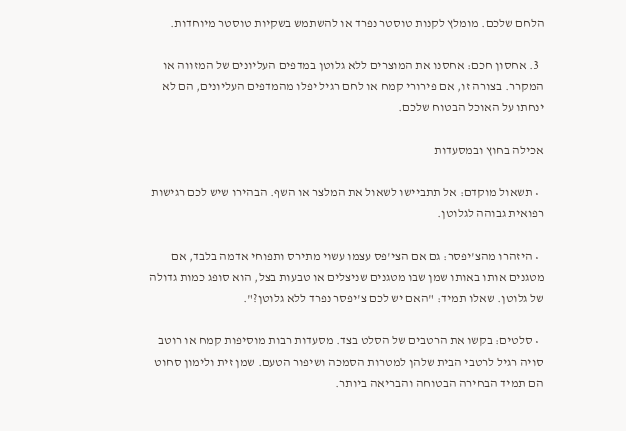הלחם שלכם. מומלץ לקנות טוסטר נפרד או להשתמש בשקיות טוסטר מיוחדות.

  3. אחסון חכם: אחסנו את המוצרים ללא גלוטן במדפים העליונים של המזווה או המקרר. בצורה זו, אם פירורי קמח או לחם רגיל יפלו מהמדפים העליונים, הם לא ינחתו על האוכל הבטוח שלכם.

אכילה בחוץ ובמסעדות

  • תשאול מוקדם: אל תתביישו לשאול את המלצר או השף. הבהירו שיש לכם רגישות רפואית גבוהה לגלוטן.

  • היזהרו מהצ'יפסר: גם אם הצי'פס עצמו עשוי מתירס ותפוחי אדמה בלבד, אם מטגנים אותו באותו שמן שבו מטגנים שניצלים או טבעות בצל, הוא סופג כמות גדולה של גלוטן. שאלו תמיד: "האם יש לכם צ'יפסר נפרד ללא גלוטן?".

  • סלטים: בקשו את הרטבים של הסלט בצד. מסעדות רבות מוסיפות קמח או רוטב סויה רגיל לרטבי הבית שלהן למטרות הסמכה ושיפור הטעם. שמן זית ולימון סחוט הם תמיד הבחירה הבטוחה והבריאה ביותר.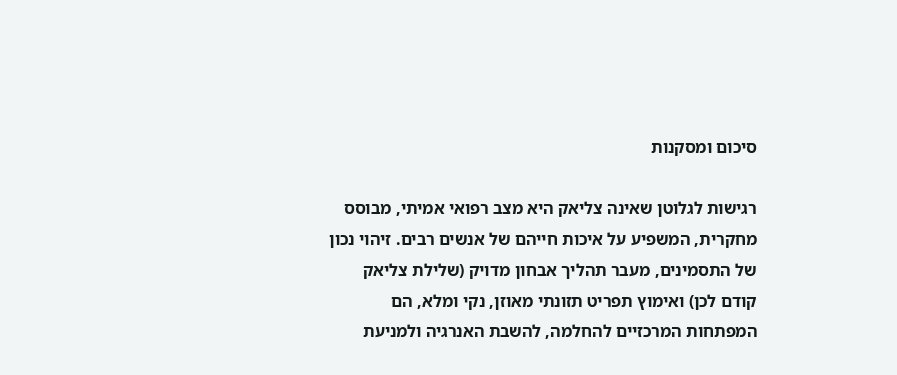סיכום ומסקנות

רגישות לגלוטן שאינה צליאק היא מצב רפואי אמיתי, מבוסס מחקרית, המשפיע על איכות חייהם של אנשים רבים. זיהוי נכון של התסמינים, מעבר תהליך אבחון מדויק (שלילת צליאק קודם לכן) ואימוץ תפריט תזונתי מאוזן, נקי ומלא, הם המפתחות המרכזיים להחלמה, להשבת האנרגיה ולמניעת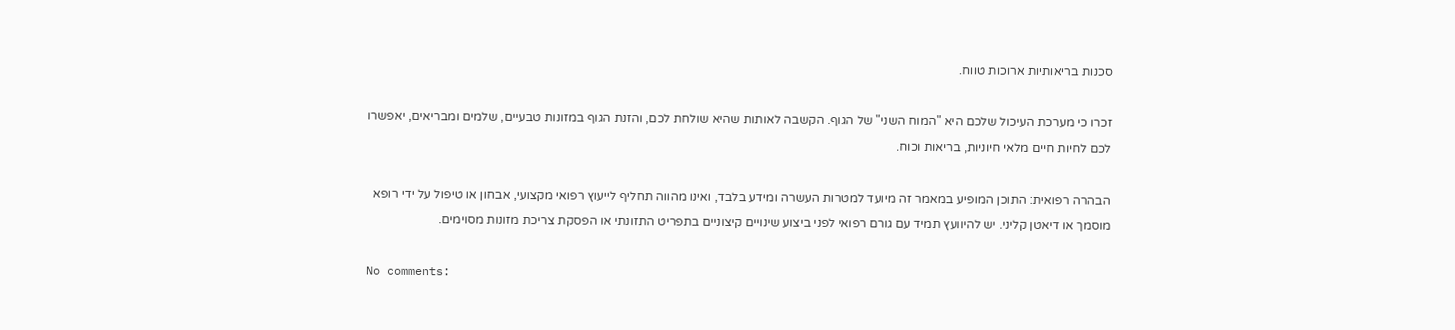סכנות בריאותיות ארוכות טווח.

זכרו כי מערכת העיכול שלכם היא "המוח השני" של הגוף. הקשבה לאותות שהיא שולחת לכם, והזנת הגוף במזונות טבעיים, שלמים ומבריאים, יאפשרו לכם לחיות חיים מלאי חיוניות, בריאות וכוח.

הבהרה רפואית: התוכן המופיע במאמר זה מיועד למטרות העשרה ומידע בלבד, ואינו מהווה תחליף לייעוץ רפואי מקצועי, אבחון או טיפול על ידי רופא מוסמך או דיאטן קליני. יש להיוועץ תמיד עם גורם רפואי לפני ביצוע שינויים קיצוניים בתפריט התזונתי או הפסקת צריכת מזונות מסוימים.

No comments: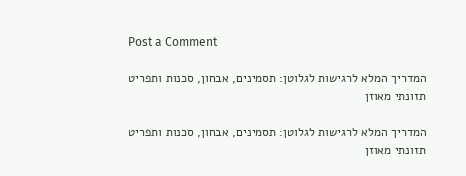Post a Comment

המדריך המלא לרגישות לגלוטן: תסמינים, אבחון, סכנות ותפריט תזונתי מאוזן

המדריך המלא לרגישות לגלוטן: תסמינים, אבחון, סכנות ותפריט תזונתי מאוזן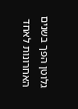גלוטן הפך בשנים האחרונות לאחד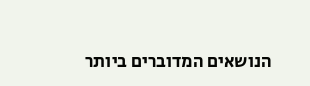הנושאים המדוברים ביותר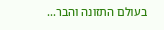בעולם התזונה והבר...